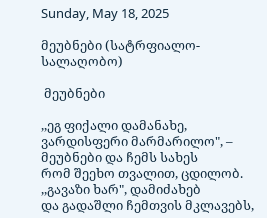Sunday, May 18, 2025

მეუბნები (სატრფიალო-სალაღობო)

 მეუბნები

,,ეგ ფიქალი დამანახე,
ვარდისფერი მარმარილო", –
მეუბნები და ჩემს სახეს
რომ შეეხო თვალით, ცდილობ.
,,გავაზი ხარ", დამიძახებ
და გადაშლი ჩემთვის მკლავებს,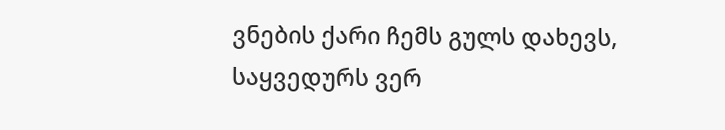ვნების ქარი ჩემს გულს დახევს,
საყვედურს ვერ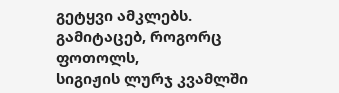გეტყვი ამკლებს.
გამიტაცებ, როგორც ფოთოლს,
სიგიჟის ლურჯ კვამლში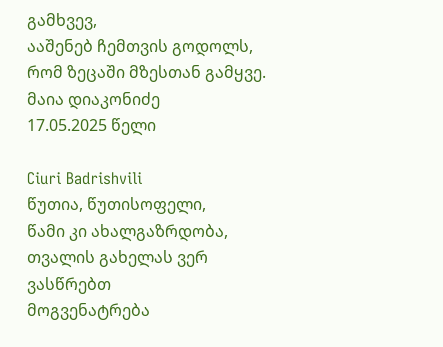გამხვევ,
ააშენებ ჩემთვის გოდოლს,
რომ ზეცაში მზესთან გამყვე.
მაია დიაკონიძე
17.05.2025 წელი

Ciuri Badrishvili
წუთია, წუთისოფელი,
წამი კი ახალგაზრდობა,
თვალის გახელას ვერ
ვასწრებთ
მოგვენატრება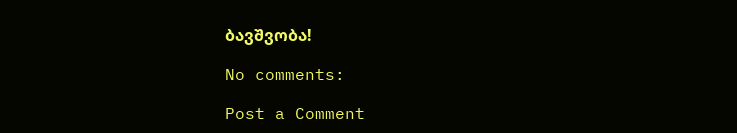ბავშვობა!

No comments:

Post a Comment